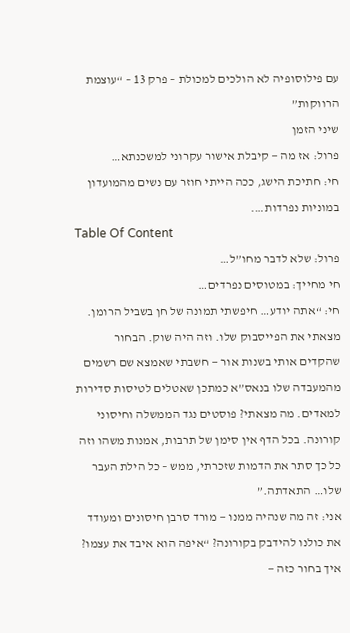עם פילוסופיה לא הולכים למכולת – פרק 13 – “עוצמת הרווקות”
שיני הזמן
פרול: אז מה — קיבלת אישור עקרוני למשכנתא…
חי: חתיכת הישג, ככה הייתי חוזר עם נשים מהמועדון במוניות נפרדות….
Table Of Content
פרול: שלא לדבר מחו”ל…
חי מחייך: במטוסים נפרדים…
חי: “אתה יודע… חיפשתי תמונה של חן בשביל הרומן. מצאתי את הפייסבוק שלו. וזה היה שוק. הבחור שהקדים אותי בשנות אור — חשבתי שאמצא שם רשמים מהמעבדה שלו בנאס”א כמתכן שאטלים לטיסות סדירות למאדים. מה מצאתי? פוסטים נגד הממשלה וחיסוני קורונה. בכל הדף אין סימן של תרבות, אמנות משהו וזה כל כך סתר את הדמות שזכרתי, ממש – כל הילת העבר שלו… התאדתה.”
אני: זה מה שנהיה ממנו — מורד סרבן חיסונים ומעודד את כולנו להידבק בקורונה? “איפה הוא איבד את עצמו? איך בחור כזה —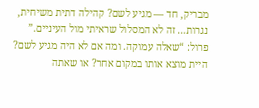מבריק, חד — מגיע לשם? קהילה דתית משיחית, נגרות… זה לא המסלול שראיתי מול העיניים.”
פרול: “שאלה עמוקה. ומה אם לא היה מגיע לשם? היית מוצא אותו במקום אחר? או שאתה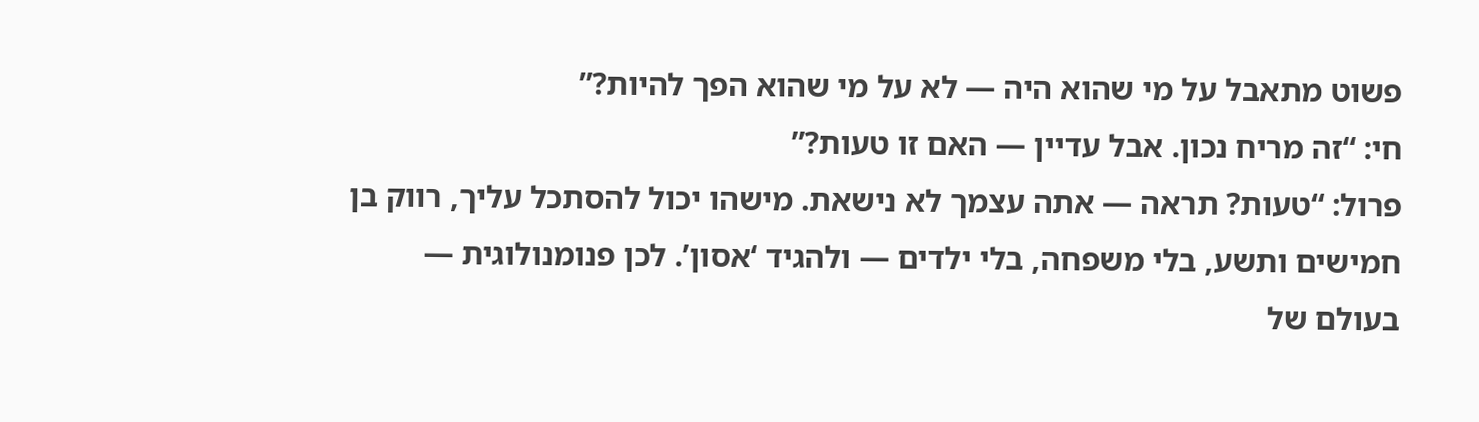פשוט מתאבל על מי שהוא היה — לא על מי שהוא הפך להיות?”
חי: “זה מריח נכון. אבל עדיין — האם זו טעות?”
פרול: “טעות? תראה — אתה עצמך לא נישאת. מישהו יכול להסתכל עליך, רווק בן חמישים ותשע, בלי משפחה, בלי ילדים — ולהגיד ‘אסון’. לכן פנומנולוגית — בעולם של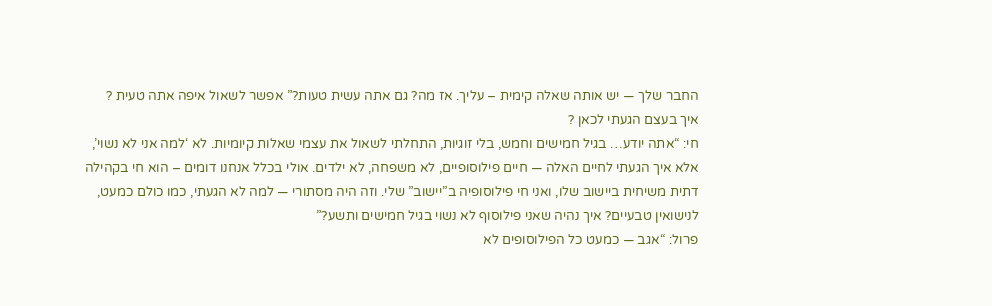החבר שלך — יש אותה שאלה קימית – עליך. אז מה? גם אתה עשית טעות?” אפשר לשאול איפה אתה טעית ?
איך בעצם הגעתי לכאן ?
חי: “אתה יודע… בגיל חמישים וחמש, בלי זוגיות, התחלתי לשאול את עצמי שאלות קיומיות. לא ‘למה אני לא נשוי’, אלא איך הגעתי לחיים האלה — חיים פילוסופיים, לא משפחה, לא ילדים. אולי בכלל אנחנו דומים – הוא חי בקהילה דתית משיחית ביישוב שלו, ואני חי פילוסופיה ב”יישוב” שלי. וזה היה מסתורי — למה לא הגעתי, כמו כולם כמעט, לנישואין טבעיים? איך נהיה שאני פילוסוף לא נשוי בגיל חמישים ותשע?”
פרול: “אגב — כמעט כל הפילוסופים לא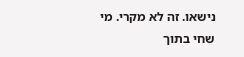נישאו. זה לא מקרי. מי שחי בתוך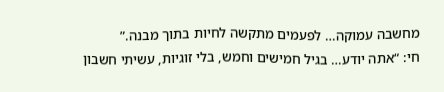מחשבה עמוקה… לפעמים מתקשה לחיות בתוך מבנה.”
חי: “אתה יודע… בגיל חמישים וחמש, בלי זוגיות, עשיתי חשבון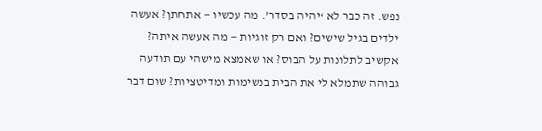נפש. זה כבר לא ‘יהיה בסדר’. מה עכשיו — אתחתן? אעשה ילדים בגיל שישים? ואם רק זוגיות — מה אעשה איתה? אקשיב לתלונות על הבוס? או שאמצא מישהי עם תודעה גבוהה שתמלא לי את הבית בנשימות ומדיטציות? שום דבר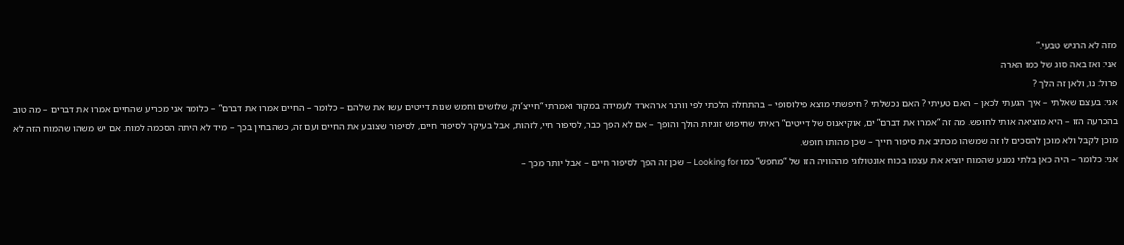מזה לא הרגיש טבעי.”
אני: ואז באה סוג של כמו הארה
פרול: נו, ולאן זה הלך ?
אני: בעצם שאלתי – איך הגעתי לכאן – האם טעיתי ? האם נכשלתי ? חיפשתי מוצא פילוסופי – בהתחלה הלכתי לפי וורנר ארהארד לעמידה במקור ואמרתי “חייצ’וק, שלושים וחמש שנות דייטים עשו את שלהם – כלומר – החיים אמרו את דברם” – כלומר אני מכריע שהחיים אמרו את דברים – מה טוב בהכרעה הזו – היא מוציאה אותי לחופש. מה זה “אמרו את דברם” ים, אוקיאנוס של דייטים” ראיתי שחיפוש זוגיות הולך והופך – אם לא הפך כבר, לסיפור חיי, לזהות, אבל בעיקר לסיפור חיים, לסיפור שצובע את החיים ועם זה, כשהבחין בכך – מיד לא היתה הסכמה למוח. אם יש משהו שהמוח הזה לא מוכן לקבל ולא מוכן להסכים לו זה שמשהו מכתיב את סיפור חייך – שכן מהותו חופש.
אני: כלומר – היה כאן בלתי נמנע שהמוח יוציא את עצמו בכוח אונטולוגי מההוויה הזו של “מחפש” כמו Looking for – שכן זה הפך לסיפור חיים – אבל יותר מכך –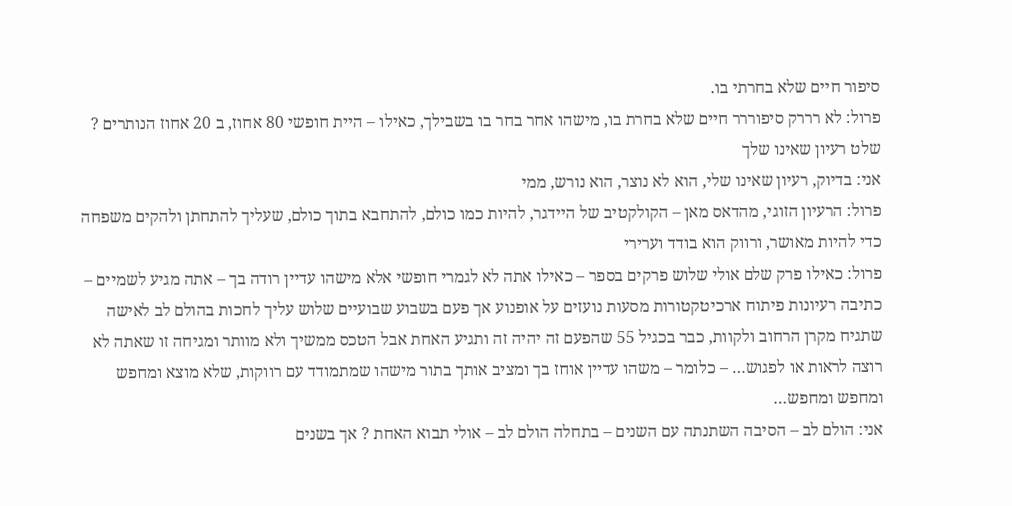סיפור חיים שלא בחרתי בו.
פרול: לא רררק סיפוררר חיים שלא בחרת בו, מישהו אחר בחר בו בשבילך, כאילו – היית חופשי 80 אחוז, ב 20 אחוז הנותרים ? שלט רעיון שאינו שלך
אני: בדיוק, רעיון שאינו שלי, הוא לא נוצר, הוא נורש, ממי
פרול: הרעיון הזוגי, מהדאס מאן – הקולקטיב של היידגר, להיות כמו כולם, להתחבא בתוך כולם, שעליך להתחתן ולהקים משפחה כדי להיות מאושר, ורווק הוא בודד וערירי
פרול: כאילו פרק שלם אולי שלוש פרקים בספר – כאילו אתה לא לגמרי חופשי אלא מישהו עדיין רודה בך – אתה מגיע לשמיים – כתיבה רעיונות פיתוח ארכיטקטורות מסעות נועזים על אופנוע אך פעם בשבוע שבועיים שלוש עליך לחכות בהולם לב לאישה שתגיח מקרן הרחוב ולקוות, כבר בכגיל 55 שהפעם זה יהיה זה ותגיע האחת אבל הטכס ממשיך ולא מוותר ומגיחה זו שאתה לא רוצה לראות או לפגוש… – כלומר – משהו עדיין אוחז בך ומציב אותך בתור מישהו שמתמודד עם רווקות, שלא מוצא ומחפש ומחפש ומחפש…
אני: הולם לב – הסיבה השתנתה עם השנים – בתחלה הולם לב – אולי תבוא האחת ? אך בשנים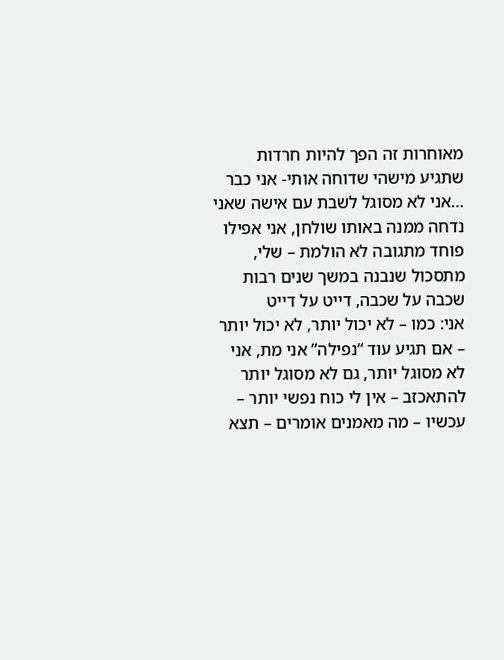מאוחרות זה הפך להיות חרדות שתגיע מישהי שדוחה אותי- אני כבר …אני לא מסוגל לשבת עם אישה שאני נדחה ממנה באותו שולחן, אני אפילו פוחד מתגובה לא הולמת – שלי, מתסכול שנבנה במשך שנים רבות שכבה על שכבה, דייט על דייט
אני: כמו – לא יכול יותר, לא יכול יותר – אם תגיע עוד “נפילה” אני מת, אני לא מסוגל יותר, גם לא מסוגל יותר להתאכזב – אין לי כוח נפשי יותר – עכשיו – מה מאמנים אומרים – תצא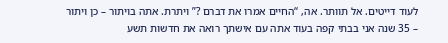לעוד דייטים. אל תוותר. אה, “החיים אמרו את דברם ?” ויתרת. אתה בויתור – כן ויתור – 35 שנה אני בבתי קפה בעוד אתה עם אישתך רואה את חדשות תשע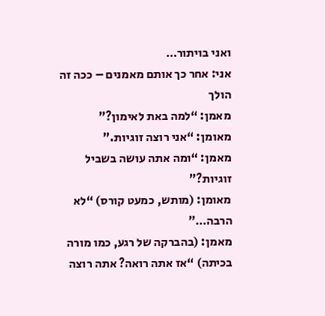ואני בויתור…
אני: אחר כך אותם מאמנים – ככה זה הולך
מאמן: “למה באת לאימון?”
מאומן: “אני רוצה זוגיות.”
מאמן: “ומה אתה עושה בשביל זוגיות?”
מאומן: (מותש, כמעט קורס) “לא הרבה…”
מאמן: (בהברקה של רגע, כמו מורה בכיתה) “אז אתה רואה? אתה רוצה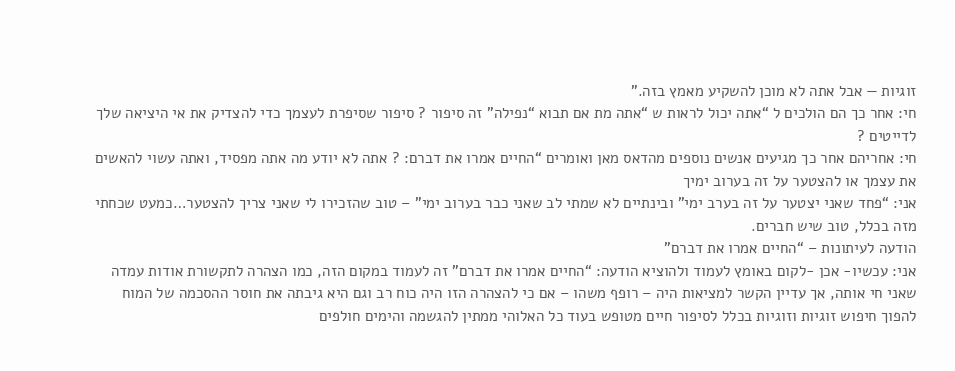זוגיות — אבל אתה לא מוכן להשקיע מאמץ בזה.”
חי: אחר כך הם הולכים ל “אתה יכול לראות ש “אתה מת אם תבוא “נפילה” זה סיפור ? סיפור שסיפרת לעצמך כדי להצדיק את אי היציאה שלך לדייטים ?
חי: אחריהם אחר כך מגיעים אנשים נוספים מהדאס מאן ואומרים “החיים אמרו את דברם: ? אתה לא יודע מה אתה מפסיד, ואתה עשוי להאשים את עצמך או להצטער על זה בערוב ימיך
אני: “פחד שאני יצטער על זה בערב ימי” ובינתיים לא שמתי לב שאני כבר בערוב ימי” – טוב שהזכירו לי שאני צריך להצטער…כמעט שכחתי מזה בכלל, טוב שיש חברים.
הודעה לעיתונות – “החיים אמרו את דברם”
אני: עכשיו- אכן -לקום באומץ לעמוד ולהוציא הודעה: “החיים אמרו את דברם” זה לעמוד במקום הזה, כמו הצהרה לתקשורת אודות עמדה שאני חי אותה, אך עדיין הקשר למציאות היה – רופף משהו – אם כי להצהרה הזו היה כוח רב וגם היא גיבתה את חוסר ההסכמה של המוח להפוך חיפוש זוגיות וזוגיות בכלל לסיפור חיים מטופש בעוד כל האלוהי ממתין להגשמה והימים חולפים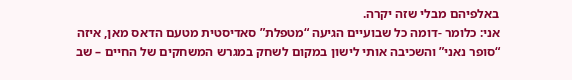באלפיהם מבלי שזה יקרה.
אני: כלומר -דומה כל שבועיים הגיעה “מטפלת” סאדיסטית מטעם הדאס מאן, איזה “סופר נאני” והשכיבה אותי לישון במקום לשחק במגרש המשחקים של החיים – שב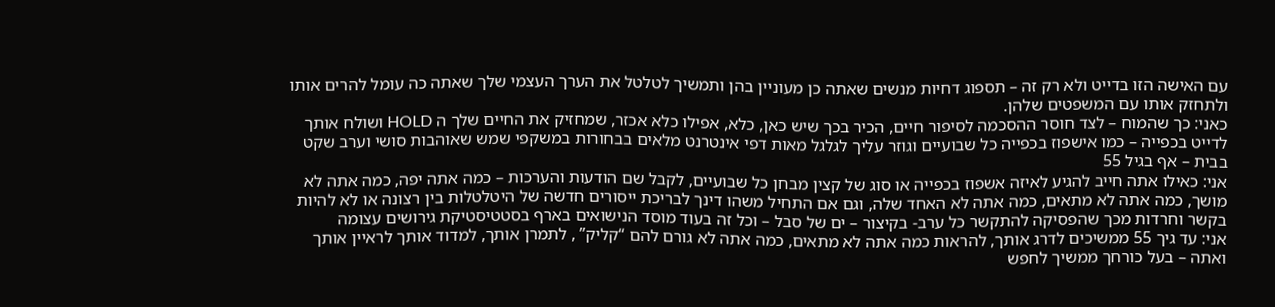עם האישה הזו בדייט ולא רק זה – תספוג דחיות מנשים שאתה כן מעוניין בהן ותמשיך לטלטל את הערך העצמי שלך שאתה כה עומל להרים אותו ולתחזק אותו עם המשפטים שלהן.
כאני: כך שהמוח – לצד חוסר ההסכמה לסיפור חיים, הכיר בכך שיש כאן, כלא, אפילו כלא אכזר, שמחזיק את החיים שלך ה HOLD ושולח אותך לדייט בכפייה – כמו אישפוז בכפייה כל שבועיים וגוזר עליך לגלגל מאות דפי אינטרנט מלאים בבחורות במשקפי שמש שאוהבות סושי וערב שקט בבית – אף בגיל 55
אני: כאילו אתה חייב להגיע לאיזה אשפוז בכפייה או סוג של קצין מבחן כל שבועיים, לקבל שם הודעות והערכות – כמה אתה יפה, כמה אתה לא מושך, כמה אתה לא מתאים, כמה אתה לא האחד שלה, וגם אם התחיל משהו דינך לבריכת ייסורים חדשה של היטלטלות בין רצונה או לא להיות בקשר וחרדות מכך שהפסיקה להתקשר כל ערב- בקיצור – ים של סבל – וכל זה בעוד מוסד הנישואים בארף בסטטיסטיקת גירושים עצומה
אני: עד גיך 55 ממשיכים לדרג אותך, להראות כמה אתה לא מתאים, כמה אתה לא גורם להם “קליק” , לתמרן אותך, למדוד אותך לראיין אותך ואתה – בעל כורחך ממשיך לחפש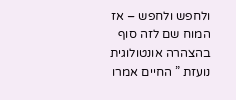ולחפש ולחפש – אז המוח שם לזה סוף בהצהרה אונטולוגית נועזת ” החיים אמרו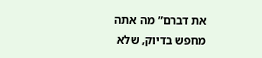את דברם” מה אתה מחפש בדיוק, שלא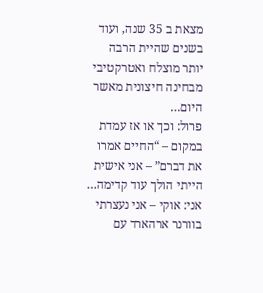מצאת ב 35 שנה, ועוד בשנים שהיית הרבה יותר מוצלח ואטרקטיבי מבחינה חיצונית מאשר היום…
פרול: וכך או אז עמדת במקום – “החיים אמרו את דברם” – אני אישית הייתי הולך עוד קדימה…
אני: אוקי – אני נעצרתי בוורנר ארהארד עם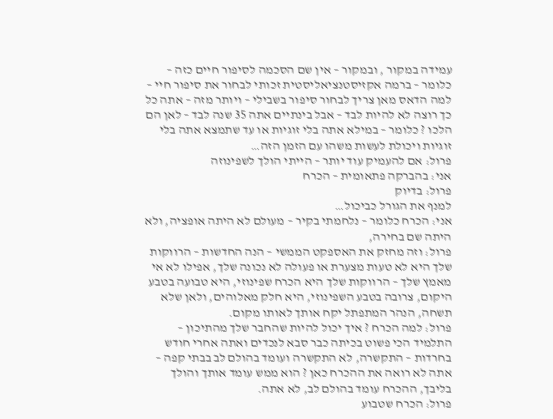עמידה במקור , ובמקור – אין שם הסכמה לסיפור חיים כזה – כלומר – ברמה אקזיסטנציאליסטית זכותי לבחור את סיפור חיי – למה הדאס מאן צריך לבחור סיפור בשבילי – ויותר מזה – אתה כל כך רוצה לא להיות לבד – אבל בינתיים אתה 35 שנה לבד – לאן הם הלכו ? כלומר – במילא אתה בלי זוגיות או עד שתמצא אתה בלי זוגיות ויכולת לעשות משהו עם הזמן הזה…
פרול: אם להעמיק עוד יותר – הייתי הולך לשפינוזה
אני: בהברקה פתאומית – הכרח
פרול: בדיוק
למנף את הגורל כביכול…
אני: הכרח כלומר – נלחמתי בקיר – מעולם לא היתה אופציה, ולא היתה שם בחירה,
פרול: וזה מחזק את האספקט הממשי – הנה החדשות – הרווקות שלך היא לא טעות מצערת או פעולה לא נכונה שלך, אפילו לא אי מאמץ שלך – הרווקות שלך היא הכרח שפינוזי, היא טבועה בטבע היקום, צרובה בטבע השפינוזי, היא חלק מאלוהים, ולאן שלא תשחה, הנהר המתפתל יקח אותך לאותו מקום.
פרול: למה הכרח ? איך יכול להיות שהחבר שלך מהתיכון – התלמיד הכי פשוט בכיתה כבר סבא לנכדים ואתה אחרי חודש בחרדות – התקשרה, לא התקשרה ועומד בהולם לב בבתי קפה – אתה לא רואה את ההכרח כאן ? הוא ממש עומד אותך והולך בליבך, ההכרח עומד בהולם לב, לא אתה.
פרול: הכרח שטבוע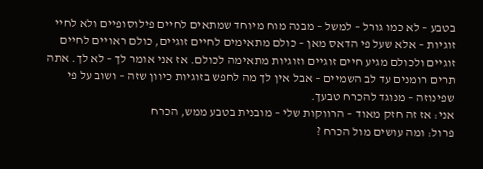בטבע – לא כמו גורל – למשל – מבנה מוח מיוחד שמתאים לחיים פילוסופיים ולא לחיי זוגיות – אלא שעל פי הדאס מאן – כולם מתאימים לחיים זוגיים, כולם ראויים לחיים זוגיים ולכולם מגיע חיים זוגיים וזוגיות מתאימה לכולם. אז אני אומר לך – לא לך. אתה תרים רומנים עד לב השמיים – אבל אין לך מה לחפש בזוגיות כיוון שזה – ושוב על פי שפינוזה – מנוגד להכרח טבעך.
אני: אז זה חזק מאוד – הרווקות שלי – מובנית בטבע ממש, הכרח
פרול: ומה עושים מול הכרח ?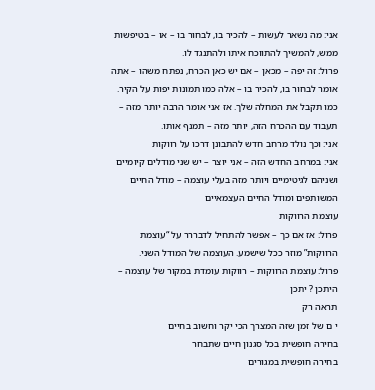אני: מה נשאר לעשות – להכיר בו, לבחור בו – או – בטיפשות ממש, להמשיך להתווכח איתו ולהתנגד לו.
פרול: זה יפה – מכאן – אם יש כאן הכרח, נפתח משהו – אתה אומר לבחור בו, להכיר בו – אלה כמו תמונות יפות על הקיר. כמו תקבל את המחלה שלך. אז אני אומר הרבה יותר מזה – תעבוד עם ההכרח הזה, יותר מזה – תמנף אותו.
אני: וכך נולד מרחב חדש להתבונן דרכו על רווקות
אני: במרחב החדש הזה – אני יוצר – יש שני מודלים קיומיים ושניהם לגיטימיים ויותר מזה בעלי עוצמה – מודל החיים המשותפים ומודל החיים העצמאיים
עוצמת הרווקות
פרול: אז אם כך – אפשר להתחיל לדבררר על “עוצמת הרווקות” מוזר ככל שישמע. העוצמה של המודל השני.
פרול: עוצמת הרווקות – רווקות עומדת במקור של עוצמה – היתכן ? יתכן
תראה רק
י ם של זמן שזה המצרך הכי יקר וחשוב בחיים
בחירה חופשית בכל סגנון חיים שתבחר
בחירה חופשית במגורים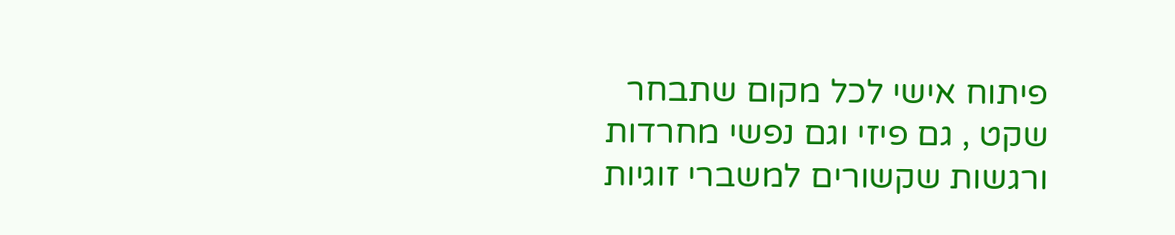פיתוח אישי לכל מקום שתבחר
שקט , גם פיזי וגם נפשי מחרדות ורגשות שקשורים למשברי זוגיות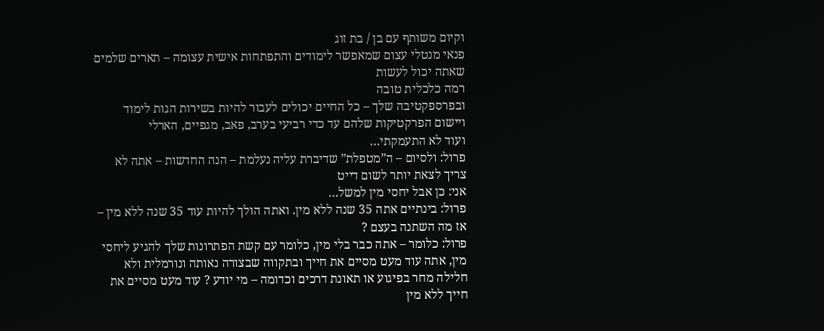וקיום משותף עם בן / בת זוג
פנאי מנטלי עצום שמאפשר לימודים והתפתחות אישית עצומה – תארים שלמים שאתה יכול לעשות
רמה כלכלית טובה
ובפרספקטיבה שלך – כל החיים יכולים לעבור להיות בשירות הגות לימוד ויישום הפרקטיקות שלהם עד כדי רביעי בערב, פאב, מגפיים, הארלי
ועוד לא התעמקתי…
פרול: ולסיום – ה”מטפלת” שדיברת עליה נעלמת – הנה החדשות – אתה לא צריך לצאת יותר לשום דייט
אני: כן אבל יחסי מין למשל…
פרול: בינתיים אתה 35 שנה ללא מין. ואתה הולך להיות עוד 35 שנה ללא מין – אז מה השתנה בעצם ?
פרול: כלומר – אתה כבר בלי מין, כלומר עם קשת הפתרונות שלך להגיע ליחסי מין, אתה עוד מעט מסיים את חייך ובתקווה שבצורה נאותה ונורמלית ולא חלילה מחר בפיגוע או תאונת דרכים וכדומה – מי יודע ? עוד מעט מסיים את חייך ללא מין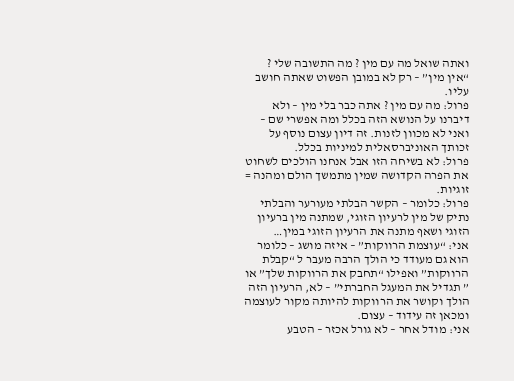ואתה שואל מה עם מין ? מה התשובה שלי ? “אין מין” – רק לא במובן הפשוט שאתה חושב עליו.
פרול: מה עם מין ? אתה כבר בלי מין – ולא דיברנו על הנושא הזה בכלל ומה אפשרי שם – ואני לא מכוון לזנות. זה דיון עצום נוסף על זכותך האוניברסאלית למיניות בכלל.
פרול: לא בשיחה הזו אבל אנחנו הולכים לשחוט את הפרה הקדושה שמין מתמשך הולם ומהנה = זוגיות.
פרול: כלומר – הקשר הבלתי מעורער והבלתי נתיק של מין לרעיון הזוגי, שמתנה מין ברעיון הזוגי ושאף מתנה את הרעיון הזוגי במין…
אני: “עוצמת הרווקות” – איזה מושג – כלומר הוא גם מעודד כי הולך הרבה מעבר ל “קבלת הרווקות” ואפילו “תחבק את הרווקות שלך” או ” תגדיל את המעגל החברתי” – לא, הרעיון הזה הולך וקושר את הרווקות להיותה מקור לעוצמה ומכאן זה עידוד – עצום.
אני: מודל אחר – לא גורל אכזר – הטבע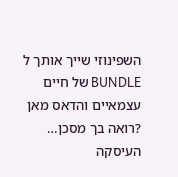השפינוזי שייך אותך ל BUNDLE של חיים עצמאיים והדאס מאן ?רואה בך מסכן…
העיסקה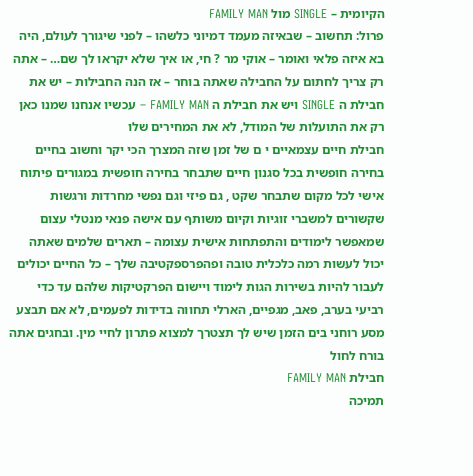הקיומית – SINGLE מול FAMILY MAN
פרול: תחשוב – שבאיזה מעמד דמיוני כלשהו – לפני שיגורך לעולם, היה בא איזה פלאי ואומר – אוקי מר ? חי, או איך שלא יקראו לך שם… – אתה רק צריך לחתום על החבילה שאתה בוחר – אז הנה החבילות – יש את חבילת ה SINGLE ויש את חבילת ה FAMILY MAN – עכשיו אנחנו שמנו כאן רק את התועלות של המודל, לא את המחירים שלו
חבילת חיים עצמאיים י ם של זמן שזה המצרך הכי יקר וחשוב בחיים בחירה חופשית בכל סגנון חיים שתבחר בחירה חופשית במגורים פיתוח אישי לכל מקום שתבחר שקט , גם פיזי וגם נפשי מחרדות ורגשות שקשורים למשברי זוגיות וקיום משותף עם אישה פנאי מנטלי עצום שמאפשר לימודים והתפתחות אישית עצומה – תארים שלמים שאתה יכול לעשות רמה כלכלית טובה ופהפרספקטיבה שלך – כל החיים יכולים לעבור להיות בשירות הגות לימוד ויישום הפרקטיקות שלהם עד כדי רביעי בערב, פאב, מגפיים, הארלי תחווה בדידות לפעמים, לא אם תבצע מסע רוחני בים הזמן שיש לך תצטרך למצוא פתרון לחיי מין. ובחגים אתה בורח לחול
חבילת FAMILY MAN
תמיכה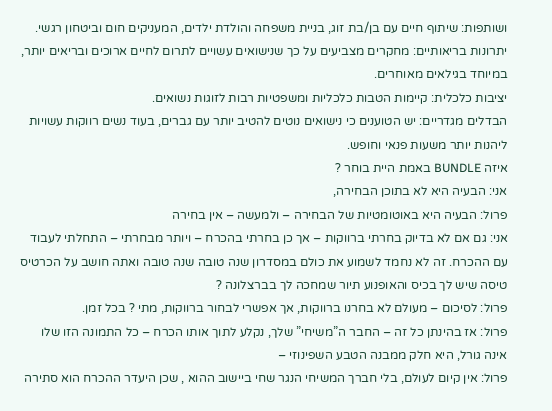ושותפות: שיתוף חיים עם בן/בת זוג, בניית משפחה והולדת ילדים, המעניקים חום וביטחון רגשי.
יתרונות בריאותיים: מחקרים מצביעים על כך שנישואים עשויים לתרום לחיים ארוכים ובריאים יותר, במיוחד בגילאים מאוחרים.
יציבות כלכלית: קיימות הטבות כלכליות ומשפטיות רבות לזוגות נשואים.
הבדלים מגדריים: יש הטוענים כי נישואים נוטים להטיב יותר עם גברים, בעוד נשים רווקות עשויות ליהנות יותר משעות פנאי וחופש.
איזה BUNDLE באמת היית בוחר ?
אני: הבעיה היא לא בתוכן הבחירה,
פרול: הבעיה היא באוטומטיות של הבחירה – ולמעשה – אין בחירה
אני: גם אם לא בדיוק בחרתי ברווקות – אך כן בחרתי בהכרח – ויותר מבחרתי – התחלתי לעבוד עם ההכרח. זה לא נחמד לשמוע את כולם במסדרון שנה טובה שנה טובה ואתה חושב על הכרטיס טיסה שיש לך בכיס והאופנוע תיור שמחכה לך בברצלונה ?
פרול: לסיכום – מעולם לא בחרנו ברווקות, אך אפשרי לבחור ברווקות, מתי ? בכל זמן.
פרול: אז בהינתן כל זה – החבר ה”משיחי” שלך, נקלע לתוך אותו הכרח – כל התמונה הזו שלו אינה גורל, היא חלק ממבנה הטבע השפינוזי –
פרול: אין קיום לעולם, בלי חברך המשיחי הנגר שחי ביישוב ההוא , שכן היעדר ההכרח הוא סתירה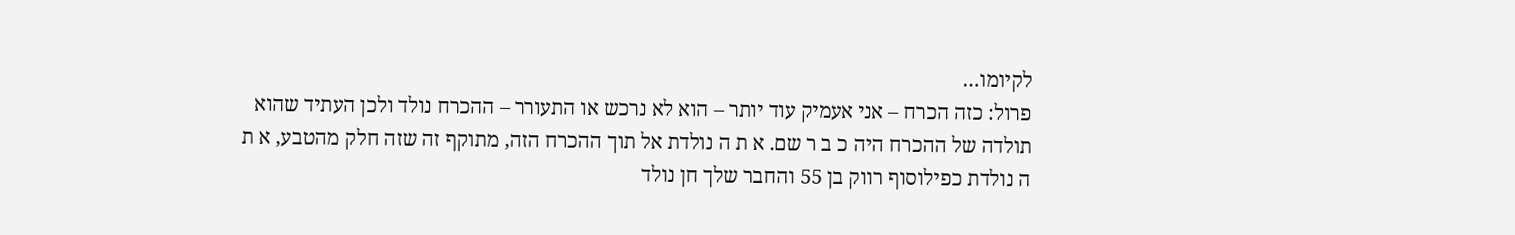לקיומו…
פרול: כזה הכרח – אני אעמיק עוד יותר – הוא לא נרכש או התעורר – ההכרח נולד ולכן העתיד שהוא תולדה של ההכרח היה כ ב ר שם. א ת ה נולדת אל תוך ההכרח הזה, מתוקף זה שזה חלק מהטבע, א ת ה נולדת כפילוסוף רווק בן 55 והחבר שלך חן נולד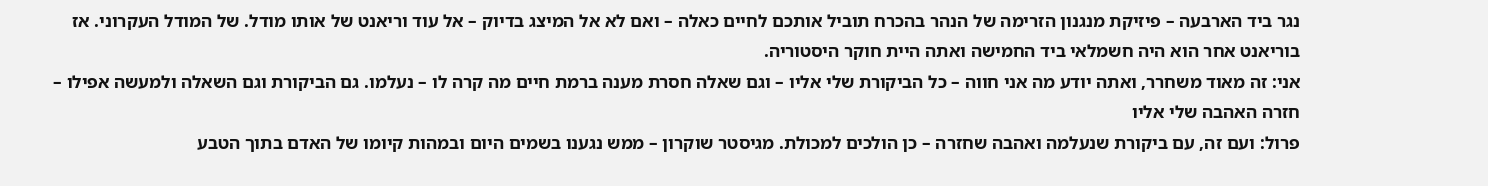נגר ביד הארבעה – פיזיקת מנגנון הזרימה של הנהר בהכרח תוביל אותכם לחיים כאלה – ואם לא אל המיצג בדיוק – אל עוד וריאנט של אותו מודל. של המודל העקרוני. אז בוריאנט אחר הוא היה חשמלאי ביד החמישה ואתה היית חוקר היסטוריה.
אני: זה מאוד משחרר, ואתה יודע מה אני חווה – כל הביקורת שלי אליו – וגם שאלה חסרת מענה ברמת חיים מה קרה לו – נעלמו. גם הביקורת וגם השאלה ולמעשה אפילו – חזרה האהבה שלי אליו
פרול: ועם זה, עם ביקורת שנעלמה ואהבה שחזרה – כן הולכים למכולת. מגיסטר שוקרון – ממש נגענו בשמים היום ובמהות קיומו של האדם בתוך הטבע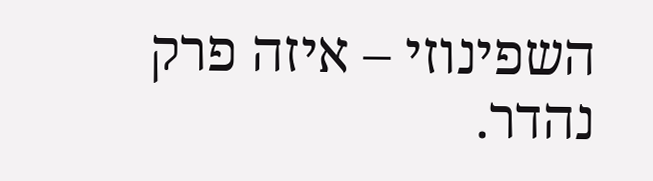השפינוזי – איזה פרק נהדר.